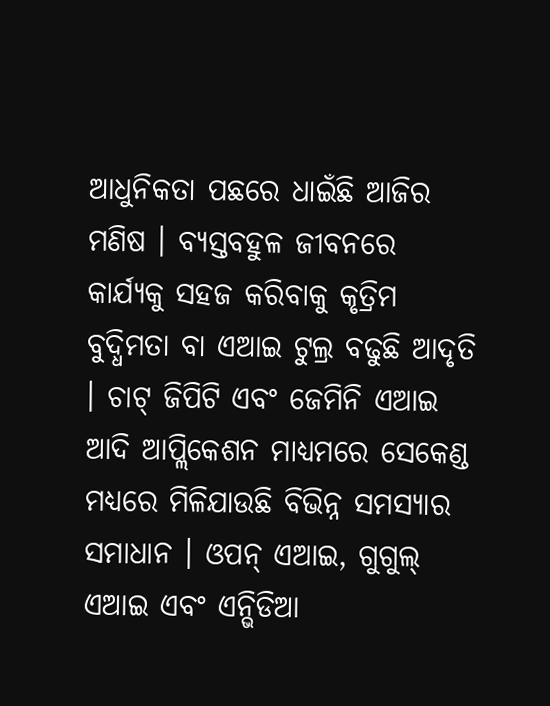ଆଧୁନିକତା ପଛରେ ଧାଇଁଛି ଆଜିର ମଣିଷ । ବ୍ୟସ୍ତବହୁଳ ଜୀବନରେ କାର୍ଯ୍ୟକୁ ସହଜ କରିବାକୁ କୃତ୍ରିମ ବୁଦ୍ଧିମତା ବା ଏଆଇ ଟୁଲ୍ର ବଢୁଛି ଆଦୃତି । ଚାଟ୍ ଜିପିଟି ଏବଂ ଜେମିନି ଏଆଇ ଆଦି ଆପ୍ଲିକେଶନ ମାଧ୍ୟମରେ ସେକେଣ୍ଡ ମଧ୍ୟରେ ମିଳିଯାଉଛି ବିଭିନ୍ନ ସମସ୍ୟାର ସମାଧାନ । ଓପନ୍ ଏଆଇ, ଗୁଗୁଲ୍ ଏଆଇ ଏବଂ ଏନ୍ଭିଡିଆ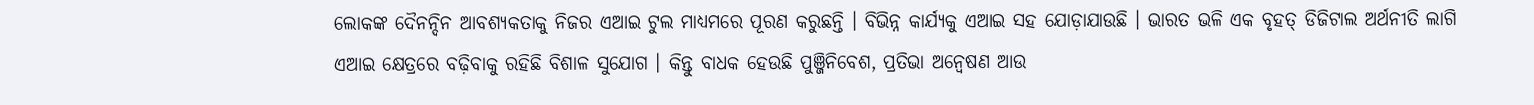ଲୋକଙ୍କ ଦୈନନ୍ଦିନ ଆବଶ୍ୟକତାକୁ ନିଜର ଏଆଇ ଟୁଲ ମାଧ୍ୟମରେ ପୂରଣ କରୁଛନ୍ତି । ବିଭିନ୍ନ କାର୍ଯ୍ୟକୁ ଏଆଇ ସହ ଯୋଡ଼ାଯାଉଛି । ଭାରତ ଭଳି ଏକ ବୃହତ୍ ଡିଜିଟାଲ ଅର୍ଥନୀତି ଲାଗି ଏଆଇ କ୍ଷେତ୍ରରେ ବଢ଼ିବାକୁ ରହିଛି ବିଶାଳ ସୁଯୋଗ । କିନ୍ତୁ ବାଧକ ହେଉଛି ପୁଞ୍ଜିନିବେଶ, ପ୍ରତିଭା ଅନ୍ୱେଷଣ ଆଉ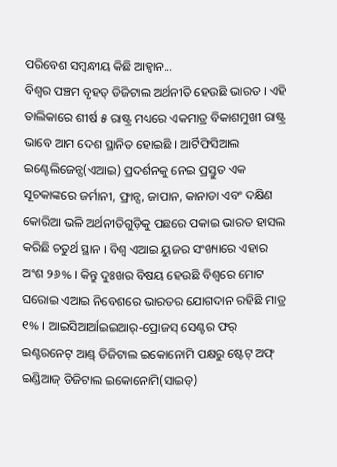ପରିବେଶ ସମ୍ବନ୍ଧୀୟ କିଛି ଆହ୍ୱାନ...
ବିଶ୍ୱର ପଞ୍ଚମ ବୃହତ୍ ଡିଜିଟାଲ ଅର୍ଥନୀତି ହେଉଛି ଭାରତ । ଏହି ତାଲିକାରେ ଶୀର୍ଷ ୫ ରାଷ୍ଟ୍ର ମଧ୍ୟରେ ଏକମାତ୍ର ବିକାଶମୁଖୀ ରାଷ୍ଟ୍ର ଭାବେ ଆମ ଦେଶ ସ୍ଥାନିତ ହୋଇଛି । ଆର୍ଟିଫିସିଆଲ ଇଣ୍ଟେଲିଜେନ୍ସ(ଏଆଇ) ପ୍ରଦର୍ଶନକୁ ନେଇ ପ୍ରସ୍ତୁତ ଏକ ସୂଚକାଙ୍କରେ ଜର୍ମାନୀ, ଫ୍ରାନ୍ସ, ଜାପାନ, କାନାଡା ଏବଂ ଦକ୍ଷିଣ କୋରିଆ ଭଳି ଅର୍ଥନୀତିଗୁଡ଼ିକୁ ପଛରେ ପକାଇ ଭାରତ ହାସଲ କରିଛି ଚତୁର୍ଥ ସ୍ଥାନ । ବିଶ୍ୱ ଏଆଇ ୟୁଜର ସଂଖ୍ୟାରେ ଏହାର ଅଂଶ ୨୬% । କିନ୍ତୁ ଦୁଃଖର ବିଷୟ ହେଉଛି ବିଶ୍ୱରେ ମୋଟ ଘରୋଇ ଏଆଇ ନିବେଶରେ ଭାରତର ଯୋଗଦାନ ରହିଛି ମାତ୍ର ୧% । ଆଇସିଆର୍ଆଇଇଆର୍-ପ୍ରୋଜସ୍ ସେଣ୍ଟର ଫର୍ ଇଣ୍ଟରନେଟ୍ ଆଣ୍ଡ୍ ଡିଜିଟାଲ ଇକୋନୋମି ପକ୍ଷରୁ ଷ୍ଟେଟ୍ ଅଫ୍ ଇଣ୍ଡିଆଜ୍ ଡିଜିଟାଲ ଇକୋନୋମି(ସାଇଡ୍)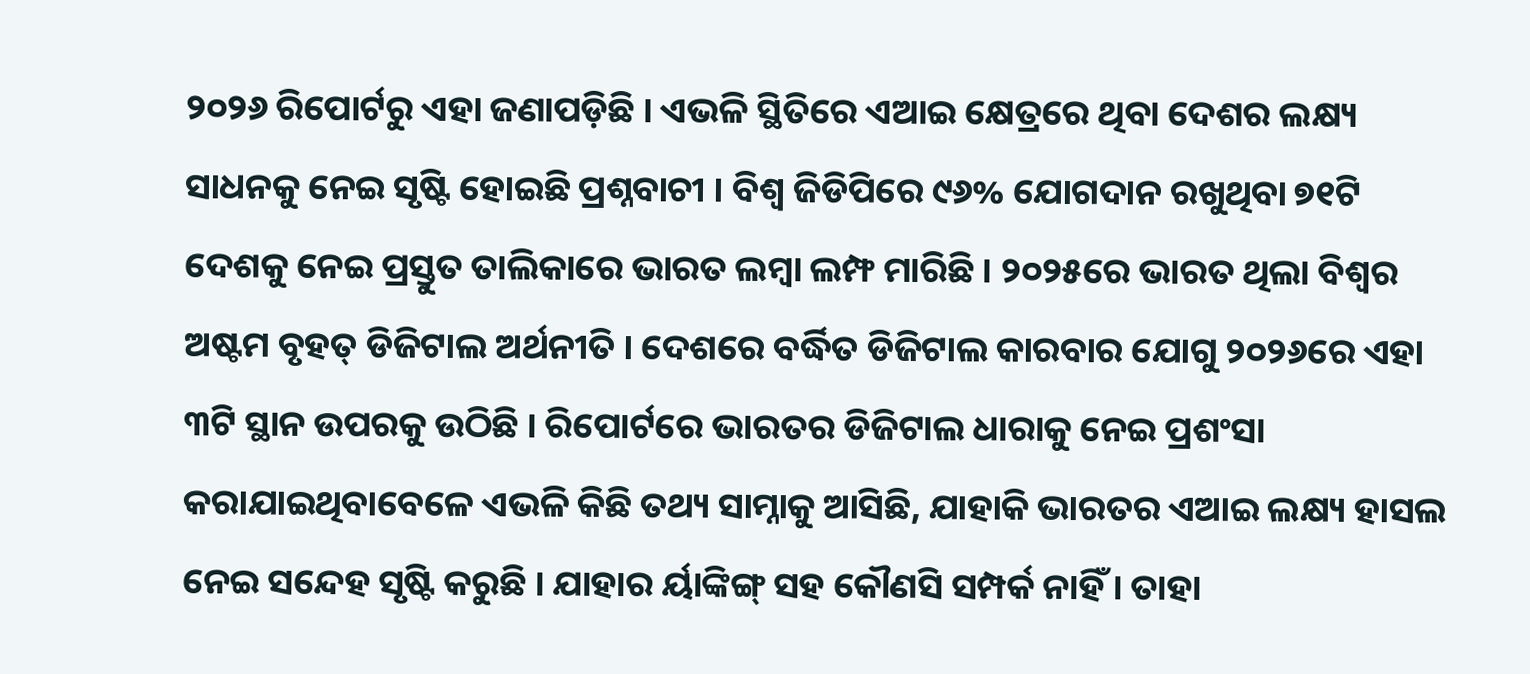୨୦୨୬ ରିପୋର୍ଟରୁ ଏହା ଜଣାପଡ଼ିଛି । ଏଭଳି ସ୍ଥିତିରେ ଏଆଇ କ୍ଷେତ୍ରରେ ଥିବା ଦେଶର ଲକ୍ଷ୍ୟ ସାଧନକୁ ନେଇ ସୃଷ୍ଟି ହୋଇଛି ପ୍ରଶ୍ନବାଚୀ । ବିଶ୍ୱ ଜିଡିପିରେ ୯୬% ଯୋଗଦାନ ରଖୁଥିବା ୭୧ଟି ଦେଶକୁ ନେଇ ପ୍ରସ୍ତୁତ ତାଲିକାରେ ଭାରତ ଲମ୍ବା ଲମ୍ଫ ମାରିଛି । ୨୦୨୫ରେ ଭାରତ ଥିଲା ବିଶ୍ୱର ଅଷ୍ଟମ ବୃହତ୍ ଡିଜିଟାଲ ଅର୍ଥନୀତି । ଦେଶରେ ବର୍ଦ୍ଧିତ ଡିଜିଟାଲ କାରବାର ଯୋଗୁ ୨୦୨୬ରେ ଏହା ୩ଟି ସ୍ଥାନ ଉପରକୁ ଉଠିଛି । ରିପୋର୍ଟରେ ଭାରତର ଡିଜିଟାଲ ଧାରାକୁ ନେଇ ପ୍ରଶଂସା କରାଯାଇଥିବାବେଳେ ଏଭଳି କିଛି ତଥ୍ୟ ସାମ୍ନାକୁ ଆସିଛି, ଯାହାକି ଭାରତର ଏଆଇ ଲକ୍ଷ୍ୟ ହାସଲ ନେଇ ସନ୍ଦେହ ସୃଷ୍ଟି କରୁଛି । ଯାହାର ର୍ୟାଙ୍କିଙ୍ଗ୍ ସହ କୌଣସି ସମ୍ପର୍କ ନାହିଁ । ତାହା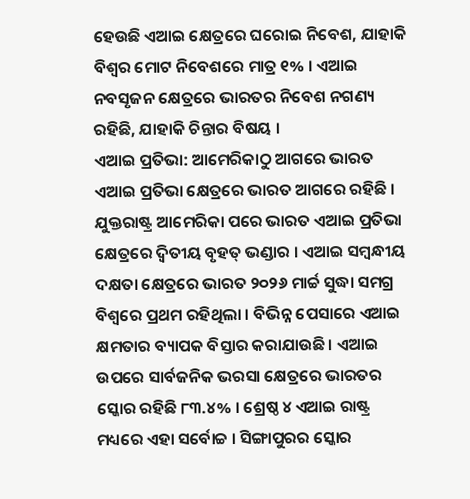ହେଉଛି ଏଆଇ କ୍ଷେତ୍ରରେ ଘରୋଇ ନିବେଶ, ଯାହାକି ବିଶ୍ୱର ମୋଟ ନିବେଶରେ ମାତ୍ର ୧% । ଏଆଇ ନବସୃଜନ କ୍ଷେତ୍ରରେ ଭାରତର ନିବେଶ ନଗଣ୍ୟ ରହିଛି, ଯାହାକି ଚିନ୍ତାର ବିଷୟ ।
ଏଆଇ ପ୍ରତିଭା: ଆମେରିକାଠୁ ଆଗରେ ଭାରତ
ଏଆଇ ପ୍ରତିଭା କ୍ଷେତ୍ରରେ ଭାରତ ଆଗରେ ରହିଛି । ଯୁକ୍ତରାଷ୍ଟ୍ର ଆମେରିକା ପରେ ଭାରତ ଏଆଇ ପ୍ରତିଭା କ୍ଷେତ୍ରରେ ଦ୍ୱିତୀୟ ବୃହତ୍ ଭଣ୍ଡାର । ଏଆଇ ସମ୍ବନ୍ଧୀୟ ଦକ୍ଷତା କ୍ଷେତ୍ରରେ ଭାରତ ୨୦୨୬ ମାର୍ଚ୍ଚ ସୁଦ୍ଧା ସମଗ୍ର ବିଶ୍ୱରେ ପ୍ରଥମ ରହିଥିଲା । ବିଭିନ୍ନ ପେସାରେ ଏଆଇ କ୍ଷମତାର ବ୍ୟାପକ ବିସ୍ତାର କରାଯାଉଛି । ଏଆଇ ଉପରେ ସାର୍ବଜନିକ ଭରସା କ୍ଷେତ୍ରରେ ଭାରତର ସ୍କୋର ରହିଛି ୮୩.୪% । ଶ୍ରେଷ୍ଠ ୪ ଏଆଇ ରାଷ୍ଟ୍ର ମଧ୍ୟରେ ଏହା ସର୍ବୋଚ୍ଚ । ସିଙ୍ଗାପୁରର ସ୍କୋର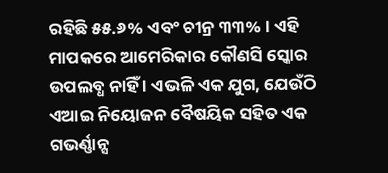ରହିଛି ୫୫.୬% ଏବଂ ଚୀନ୍ର ୩୩% । ଏହି ମାପକରେ ଆମେରିକାର କୌଣସି ସ୍କୋର ଉପଲବ୍ଧ ନାହିଁ । ଏଭଳି ଏକ ଯୁଗ, ଯେଉଁଠି ଏଆଇ ନିୟୋଜନ ବୈଷୟିକ ସହିତ ଏକ ଗଭର୍ଣ୍ଣାନ୍ସ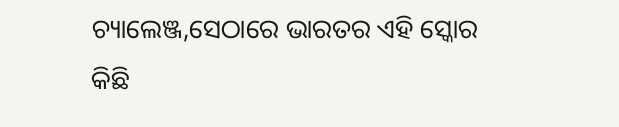ଚ୍ୟାଲେଞ୍ଜ,ସେଠାରେ ଭାରତର ଏହି ସ୍କୋର କିଛି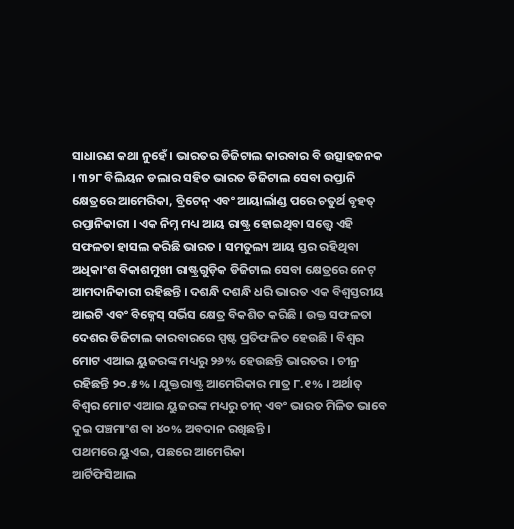ସାଧାରଣ କଥା ନୁହେଁ । ଭାରତର ଡିଜିଟାଲ କାରବାର ବି ଉତ୍ସାହଜନକ । ୩୨୮ ବିଲିୟନ ଡଲାର ସହିତ ଭାରତ ଡିଜିଟାଲ ସେବା ରପ୍ତାନି କ୍ଷେତ୍ରରେ ଆମେରିକା, ବ୍ରିଟେନ୍ ଏବଂ ଆୟାର୍ଲାଣ୍ଡ ପରେ ଚତୁର୍ଥ ବୃହତ୍ ରପ୍ତାନିକାରୀ । ଏକ ନିମ୍ନ ମଧ୍ୟ ଆୟ ରାଷ୍ଟ୍ର ହୋଇଥିବା ସତ୍ତ୍ଵେ ଏହି ସଫଳତା ହାସଲ କରିଛି ଭାରତ । ସମତୁଲ୍ୟ ଆୟ ସ୍ତର ରହିଥିବା ଅଧିକାଂଶ ବିକାଶମୁଖୀ ରାଷ୍ଟ୍ରଗୁଡ଼ିକ ଡିଜିଟାଲ ସେବା କ୍ଷେତ୍ରରେ ନେଟ୍ ଆମଦାନିକାରୀ ରହିଛନ୍ତି । ଦଶନ୍ଧି ଦଶନ୍ଧି ଧରି ଭାରତ ଏକ ବିଶ୍ୱସ୍ତରୀୟ ଆଇଟି ଏବଂ ବିଜ୍ନେସ୍ ସର୍ଭିସ କ୍ଷେତ୍ର ବିକଶିତ କରିଛି । ଉକ୍ତ ସଫଳତା ଦେଶର ଡିଜିଟାଲ କାରବାରରେ ସ୍ପଷ୍ଟ ପ୍ରତିଫଳିତ ହେଉଛି । ବିଶ୍ୱର ମୋଟ ଏଆଇ ୟୁଜରଙ୍କ ମଧ୍ୟରୁ ୨୬% ହେଉଛନ୍ତି ଭାରତର । ଚୀନ୍ର ରହିଛନ୍ତି ୨୦.୫% । ଯୁକ୍ତରାଷ୍ଟ୍ର ଆମେରିକାର ମାତ୍ର ୮.୧% । ଅର୍ଥାତ୍ ବିଶ୍ୱର ମୋଟ ଏଆଇ ୟୁଜରଙ୍କ ମଧ୍ୟରୁ ଚୀନ୍ ଏବଂ ଭାରତ ମିଳିତ ଭାବେ ଦୁଇ ପଞ୍ଚମାଂଶ ବା ୪୦% ଅବଦାନ ରଖିଛନ୍ତି ।
ପଥମରେ ୟୁଏଇ, ପଛରେ ଆମେରିକା
ଆର୍ଟିଫିସିଆଲ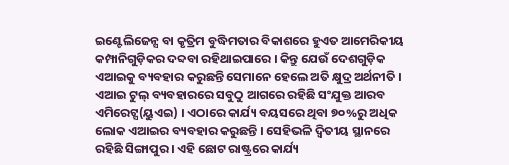ଇଣ୍ଟେଲିଜେନ୍ସ ବା କୃତ୍ରିମ ବୁଦ୍ଧିମତାର ବିକାଶରେ ହୁଏତ ଆମେରିକୀୟ କମ୍ପାନିଗୁଡ଼ିକର ଦବ୍ଦବା ରହିଥାଇପାରେ । କିନ୍ତୁ ଯେଉଁ ଦେଶଗୁଡ଼ିକ ଏଆଇକୁ ବ୍ୟବହାର କରୁଛନ୍ତି ସେମାନେ ହେଲେ ଅତି କ୍ଷୁଦ୍ର ଅର୍ଥନୀତି । ଏଆଇ ଟୁଲ୍ ବ୍ୟବହାରରେ ସବୁଠୁ ଆଗରେ ରହିଛି ସଂଯୁକ୍ତ ଆରବ ଏମିରେଟ୍ସ(ୟୁଏଇ) । ଏଠାରେ କାର୍ଯ୍ୟ ବୟସରେ ଥିବା ୭୦%ରୁ ଅଧିକ ଲୋକ ଏଆଇର ବ୍ୟବହାର କରୁଛନ୍ତି । ସେହିଭଳି ଦ୍ୱିତୀୟ ସ୍ଥାନରେ ରହିଛି ସିଙ୍ଗାପୁର । ଏହି ଛୋଟ ରାଷ୍ଟ୍ରରେ କାର୍ଯ୍ୟ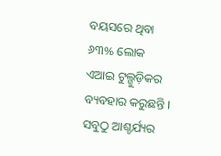ବୟସରେ ଥିବା ୬୩% ଲୋକ ଏଆଇ ଟୁଲ୍ଗୁଡ଼ିକର ବ୍ୟବହାର କରୁଛନ୍ତି । ସବୁଠୁ ଆଶ୍ଚର୍ଯ୍ୟର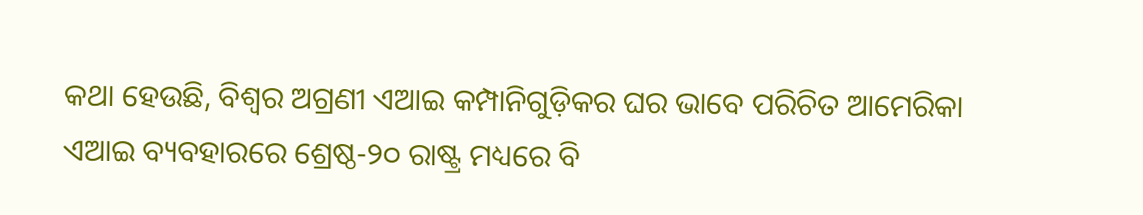କଥା ହେଉଛି, ବିଶ୍ୱର ଅଗ୍ରଣୀ ଏଆଇ କମ୍ପାନିଗୁଡ଼ିକର ଘର ଭାବେ ପରିଚିତ ଆମେରିକା ଏଆଇ ବ୍ୟବହାରରେ ଶ୍ରେଷ୍ଠ-୨୦ ରାଷ୍ଟ୍ର ମଧ୍ୟରେ ବି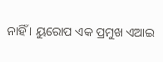ନାହିଁ । ୟୁରୋପ ଏକ ପ୍ରମୁଖ ଏଆଇ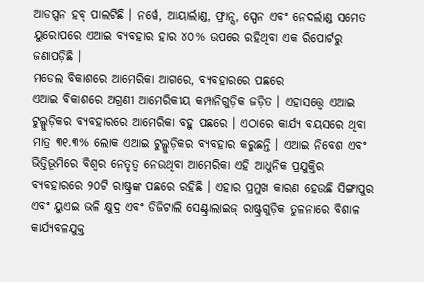ଆଡପ୍ସନ ହବ୍ ପାଲଟିଛି । ନର୍ୱେ, ଆୟାର୍ଲାଣ୍ଡ, ଫ୍ରାନ୍ସ, ସ୍ପେନ ଏବଂ ନେଦର୍ଲାଣ୍ଡ ସମେତ ୟୁରୋପରେ ଏଆଇ ବ୍ୟବହାର ହାର ୪୦% ଉପରେ ରହିଥିବା ଏକ ରିପୋର୍ଟରୁ ଜଣାପଡ଼ିଛି ।
ମଡେଲ ବିକାଶରେ ଆମେରିକା ଆଗରେ, ବ୍ୟବହାରରେ ପଛରେ
ଏଆଇ ବିକାଶରେ ଅଗ୍ରଣୀ ଆମେରିକୀୟ କମ୍ପାନିଗୁଡ଼ିକ ଜଡ଼ିତ । ଏହାସତ୍ତ୍ଵେ ଏଆଇ ଟୁଲ୍ଗୁଡ଼ିକର ବ୍ୟବହାରରେ ଆମେରିକା ବହୁ ପଛରେ । ଏଠାରେ କାର୍ଯ୍ୟ ବୟସରେ ଥିବା ମାତ୍ର ୩୧.୩% ଲୋକ ଏଆଇ ଟୁଲ୍ଗୁଡ଼ିକର ବ୍ୟବହାର କରୁଛନ୍ତି । ଏଆଇ ନିବେଶ ଏବଂ ଭିତ୍ତିଭୂମିରେ ବିଶ୍ୱର ନେତୃତ୍ୱ ନେଉଥିବା ଆମେରିକା ଏହି ଆଧୁନିକ ପ୍ରଯୁକ୍ତିର ବ୍ୟବହାରରେ ୨୦ଟି ରାଷ୍ଟ୍ରଙ୍କ ପଛରେ ରହିଛି । ଏହାର ପ୍ରମୁଖ କାରଣ ହେଉଛି ସିଙ୍ଗାପୁର ଏବଂ ୟୁଏଇ ଭଳି କ୍ଷୁଦ୍ର ଏବଂ ଡିଜିଟାଲି ସେଣ୍ଟ୍ରାଲାଇଜ୍ ରାଷ୍ଟ୍ରଗୁଡ଼ିକ ତୁଳନାରେ ବିଶାଳ କାର୍ଯ୍ୟବଳଯୁକ୍ତ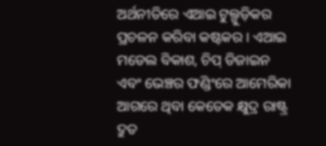ଅର୍ଥନୀତିରେ ଏଆଇ ଟୁଲ୍ଗୁଡ଼ିକର ପ୍ରଚଳନ କରିବା କଷ୍ଟକର । ଏଆଇ ମଡେଲ ବିକାଶ, ଚିପ୍ ଡିଜାଇନ ଏବଂ ଭେଞ୍ଚର ଫଣ୍ଡିଂରେ ଆମେରିକା ଆଗରେ ଥିବା କେତେକ କ୍ଷୁଦ୍ର ରାଷ୍ଟ୍ର ଦ୍ରୁତ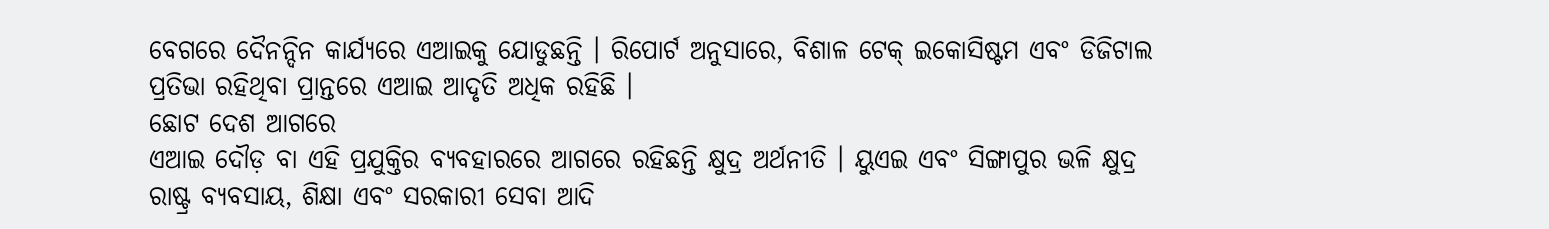ବେଗରେ ଦୈନନ୍ଦିନ କାର୍ଯ୍ୟରେ ଏଆଇକୁ ଯୋଡୁଛନ୍ତି । ରିପୋର୍ଟ ଅନୁସାରେ, ବିଶାଳ ଟେକ୍ ଇକୋସିଷ୍ଟମ ଏବଂ ଡିଜିଟାଲ ପ୍ରତିଭା ରହିଥିବା ପ୍ରାନ୍ତରେ ଏଆଇ ଆଦୃତି ଅଧିକ ରହିଛି ।
ଛୋଟ ଦେଶ ଆଗରେ
ଏଆଇ ଦୌଡ଼ ବା ଏହି ପ୍ରଯୁକ୍ତିର ବ୍ୟବହାରରେ ଆଗରେ ରହିଛନ୍ତି କ୍ଷୁଦ୍ର ଅର୍ଥନୀତି । ୟୁଏଇ ଏବଂ ସିଙ୍ଗାପୁର ଭଳି କ୍ଷୁଦ୍ର ରାଷ୍ଟ୍ର ବ୍ୟବସାୟ, ଶିକ୍ଷା ଏବଂ ସରକାରୀ ସେବା ଆଦି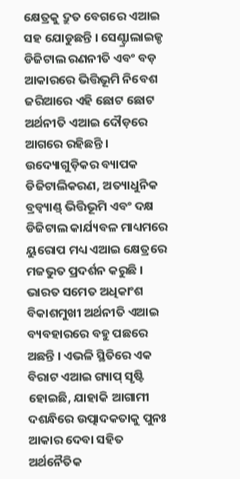କ୍ଷେତ୍ରକୁ ଦ୍ରୁତ ବେଗରେ ଏଆଇ ସହ ଯୋଡୁଛନ୍ତି । ସେଣ୍ଟ୍ରାଲାଇଜ୍ଡ ଡିଜିଟାଲ ରଣନୀତି ଏବଂ ବଡ଼ ଆକାରରେ ଭିତ୍ତିଭୂମି ନିବେଶ ଜରିଆରେ ଏହି ଛୋଟ ଛୋଟ ଅର୍ଥନୀତି ଏଆଇ ଦୌଡ଼ରେ ଆଗରେ ରହିଛନ୍ତି । ଉଦ୍ୟୋଗୁଡ଼ିକର ବ୍ୟାପକ ଡିଜିଟାଲିକରଣ, ଅତ୍ୟାଧୁନିକ ବ୍ରଡ୍ବ୍ୟାଣ୍ଡ୍ ଭିତ୍ତିଭୂମି ଏବଂ ଦକ୍ଷ ଡିଜିଟାଲ କାର୍ଯ୍ୟବଳ ମାଧ୍ୟମରେ ୟୁରୋପ ମଧ୍ୟ ଏଆଇ କ୍ଷେତ୍ରରେ ମଜଭୁତ ପ୍ରଦର୍ଶନ କରୁଛି । ଭାରତ ସମେତ ଅଧିକାଂଶ ବିକାଶମୁଖୀ ଅର୍ଥନୀତି ଏଆଇ ବ୍ୟବହାରରେ ବହୁ ପଛରେ ଅଛନ୍ତି । ଏଭଳି ସ୍ଥିତିରେ ଏକ ବିରାଟ ଏଆଇ ଗ୍ୟାପ୍ ସୃଷ୍ଟି ହୋଇଛି, ଯାହାକି ଆଗାମୀ ଦଶନ୍ଧିରେ ଉତ୍ପାଦକତାକୁ ପୁନଃ ଆକାର ଦେବା ସହିତ ଅର୍ଥନୈତିକ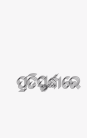ପ୍ରତିସ୍ଫର୍ଦ୍ଧାରେ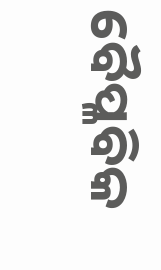ବୈପ୍ଳବିକ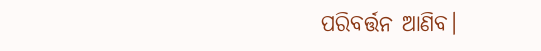ପରିବର୍ତ୍ତନ ଆଣିବ।